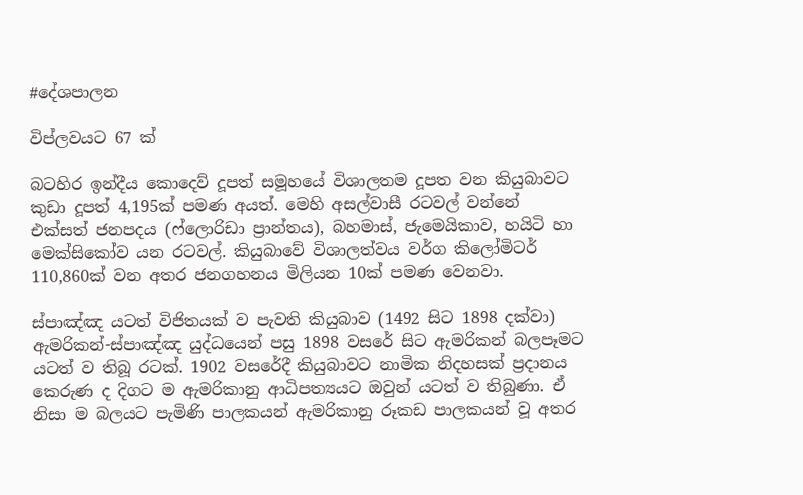#දේශපාලන

විප්ලවයට 67 ක්

බටහිර ඉන්දීය කොදෙව් දූපත් සමූහයේ විශාලතම දූපත වන කියුබාවට කුඩා දූපත් 4,195ක් පමණ අයත්. මෙහි අසල්වාසී රටවල් වන්නේ එක්සත් ජනපදය (ෆ්ලොරිඩා ප්‍රාන්තය), බහමාස්, ජැමෙයිකාව, හයිටි හා මෙක්සිකෝව යන රටවල්. කියුබාවේ විශාලත්වය වර්ග කිලෝමිටර් 110,860ක් වන අතර ජනගහනය මිලියන 10ක් පමණ වෙනවා.

ස්පාඤ්ඤ යටත් විජිතයක් ව පැවති කියුබාව (1492 සිට 1898 දක්වා) ඇමරිකන්-ස්පාඤ්ඤ යුද්ධයෙන් පසු 1898 වසරේ සිට ඇමරිකන් බලපෑමට යටත් ව තිබූ රටක්. 1902 වසරේදී කියුබාවට නාමික නිදහසක් ප්‍රදානය කෙරුණ ද දිගට ම ඇමරිකානු ආධිපත්‍යයට ඔවුන් යටත් ව තිබුණා. ඒ නිසා ම බලයට පැමිණි පාලකයන් ඇමරිකානු රූකඩ පාලකයන් වූ අතර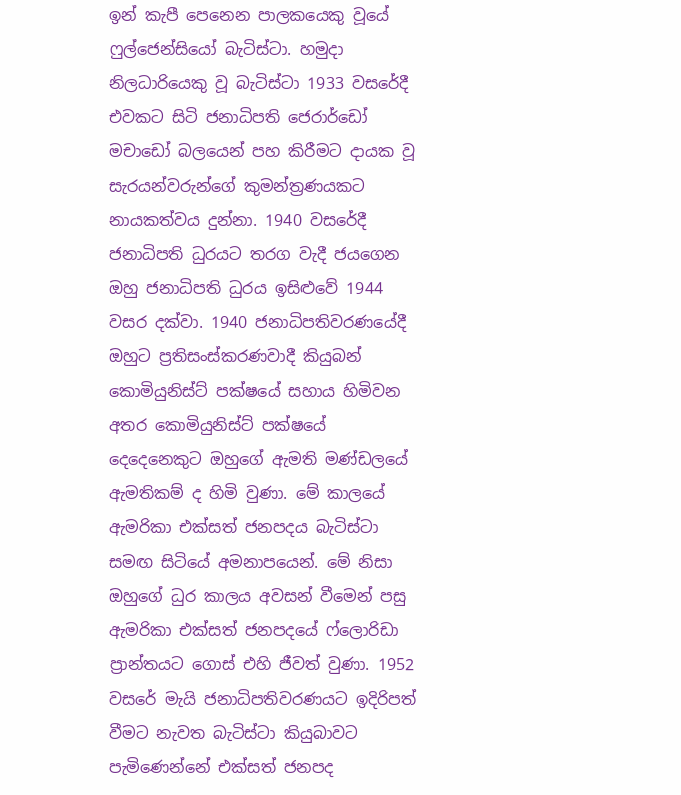ඉන් කැපී පෙනෙන පාලකයෙකු වූයේ ෆුල්ජෙන්සියෝ බැටිස්ටා. හමුදා නිලධාරියෙකු වූ බැටිස්ටා 1933 වසරේදී එවකට සිටි ජනාධිපති ජෙරාර්ඩෝ මචාඩෝ බලයෙන් පහ කිරීමට දායක වූ සැරයන්වරුන්ගේ කුමන්ත්‍රණයකට නායකත්වය දුන්නා. 1940 වසරේදී ජනාධිපති ධුරයට තරග වැදී ජයගෙන ඔහු ජනාධිපති ධුරය ඉසිළුවේ 1944 වසර දක්වා. 1940 ජනාධිපතිවරණයේදී ඔහුට ප්‍රතිසංස්කරණවාදී කියුබන් කොමියුනිස්ට් පක්ෂයේ සහාය හිමිවන අතර කොමියුනිස්ට් පක්ෂයේ දෙදෙනෙකුට ඔහුගේ ඇමති මණ්ඩලයේ ඇමතිකම් ද හිමි වුණා. මේ කාලයේ ඇමරිකා එක්සත් ජනපදය බැටිස්ටා සමඟ සිටියේ අමනාපයෙන්. මේ නිසා ඔහුගේ ධුර කාලය අවසන් වීමෙන් පසු ඇමරිකා එක්සත් ජනපදයේ ෆ්ලොරිඩා ප්‍රාන්තයට ගොස් එහි ජීවත් වුණා. 1952 වසරේ මැයි ජනාධිපතිවරණයට ඉදිරිපත් වීමට නැවත බැටිස්ටා කියුබාවට පැමිණෙන්නේ එක්සත් ජනපද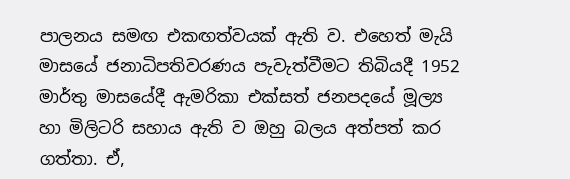පාලනය සමඟ එකඟත්වයක් ඇති ව. එහෙත් මැයි මාසයේ ජනාධිපතිවරණය පැවැත්වීමට තිබියදී 1952 මාර්තු මාසයේදී ඇමරිකා එක්සත් ජනපදයේ මූල්‍ය හා මිලිටරි සහාය ඇති ව ඔහු බලය අත්පත් කර ගත්තා. ඒ,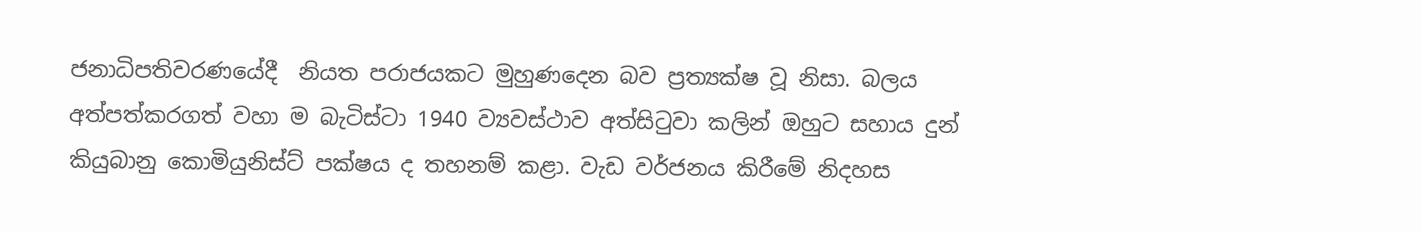ජනාධිපතිවරණයේදී  නියත පරාජයකට මුහුණදෙන බව ප්‍රත්‍යක්ෂ වූ නිසා. බලය අත්පත්කරගත් වහා ම බැටිස්ටා 1940 ව්‍යවස්ථාව අත්සිටුවා කලින් ඔහුට සහාය දුන් කියුබානු කොමියුනිස්ට් පක්ෂය ද තහනම් කළා. වැඩ වර්ජනය කිරීමේ නිදහස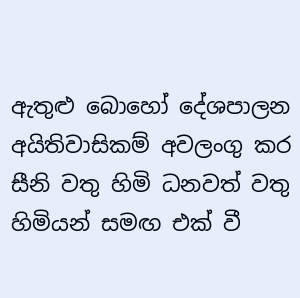ඇතුළු බොහෝ දේශපාලන අයිතිවාසිකම් අවලංගු කර සීනි වතු හිමි ධනවත් වතු හිමියන් සමඟ එක් වී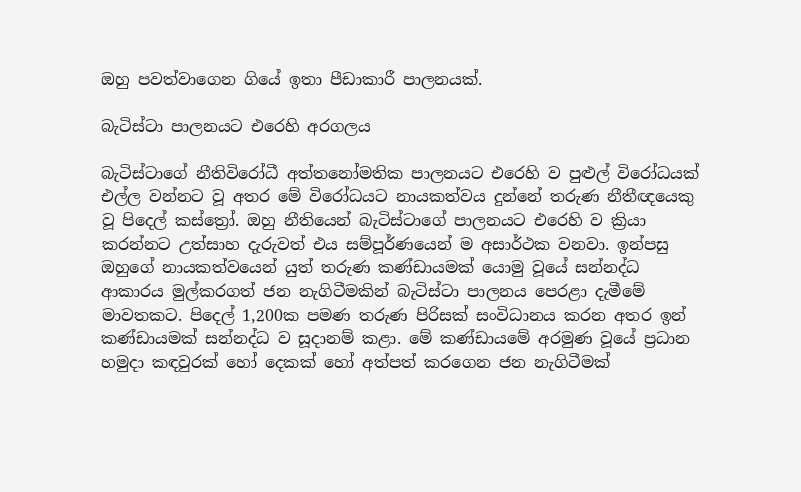ඔහු පවත්වාගෙන ගියේ ඉතා පීඩාකාරී පාලනයක්.

බැටිස්ටා පාලනයට එරෙහි අරගලය

බැටිස්ටාගේ නීතිවිරෝධී අත්තනෝමතික පාලනයට එරෙහි ව පුළුල් විරෝධයක් එල්ල වන්නට වූ අතර මේ විරෝධයට නායකත්වය දුන්නේ තරුණ නීතීඥයෙකු වූ පිදෙල් කස්ත්‍රෝ. ඔහු නීතියෙන් බැටිස්ටාගේ පාලනයට එරෙහි ව ක්‍රියා කරන්නට උත්සාහ දැරුවත් එය සම්පූර්ණයෙන් ම අසාර්ථක වනවා. ඉන්පසු ඔහුගේ නායකත්වයෙන් යුත් තරුණ කණ්ඩායමක් යොමු වූයේ සන්නද්ධ ආකාරය මුල්කරගත් ජන නැගිටීමකින් බැටිස්ටා පාලනය පෙරළා දැමීමේ මාවතකට. පිදෙල් 1,200ක පමණ තරුණ පිරිසක් සංවිධානය කරන අතර ඉන් කණ්ඩායමක් සන්නද්ධ ව සූදානම් කළා. මේ කණ්ඩායමේ අරමුණ වූයේ ප්‍රධාන හමුදා කඳවුරක් හෝ දෙකක් හෝ අත්පත් කරගෙන ජන නැගිටීමක්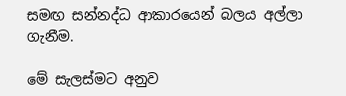සමඟ සන්නද්ධ ආකාරයෙන් බලය අල්ලා ගැනීම.

මේ සැලස්මට අනුව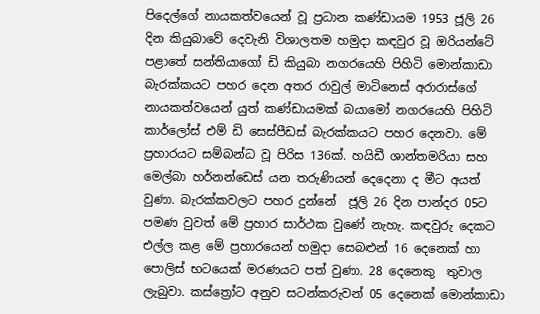පිදෙල්ගේ නායකත්වයෙන් වූ ප්‍රධාන කණ්ඩායම 1953 ජූලි 26 දින කියුබාවේ දෙවැනි විශාලතම හමුදා කඳවුර වූ ඔරියන්ටේ පළාතේ සන්තියාගෝ ඩි කියුබා නගරයෙහි පිහිටි මොන්කාඩා බැරක්කයට පහර දෙන අතර රාවුල් මාටිනෙස් අරාරාස්ගේ නායකත්වයෙන් යුත් කණ්ඩායමක් බයාමෝ නගරයෙහි පිහිටි කාර්ලෝස් එම් ඩි සෙස්පීඩස් බැරක්කයට පහර දෙනවා. මේ ප්‍රහාරයට සම්බන්ධ වූ පිරිස 136ක්. හයිඩී ශාන්තමරියා සහ මෙල්බා හර්නන්ඩෙස් යන තරුණියන් දෙදෙනා ද මීට අයත් වුණා. බැරක්කවලට පහර දුන්නේ  ජූලි 26 දින පාන්දර 05ට පමණ වුවත් මේ ප්‍රහාර සාර්ථක වුණේ නැහැ. කඳවුරු දෙකට එල්ල කළ මේ ප්‍රහාරයෙන් හමුදා සෙබළුන් 16 දෙනෙක් හා පොලිස් භටයෙක් මරණයට පත් වුණා. 28 දෙනෙකු  තුවාල ලැබුවා. කස්ත්‍රෝට අනුව සටන්කරුවන් 05 දෙනෙක් මොන්කාඩා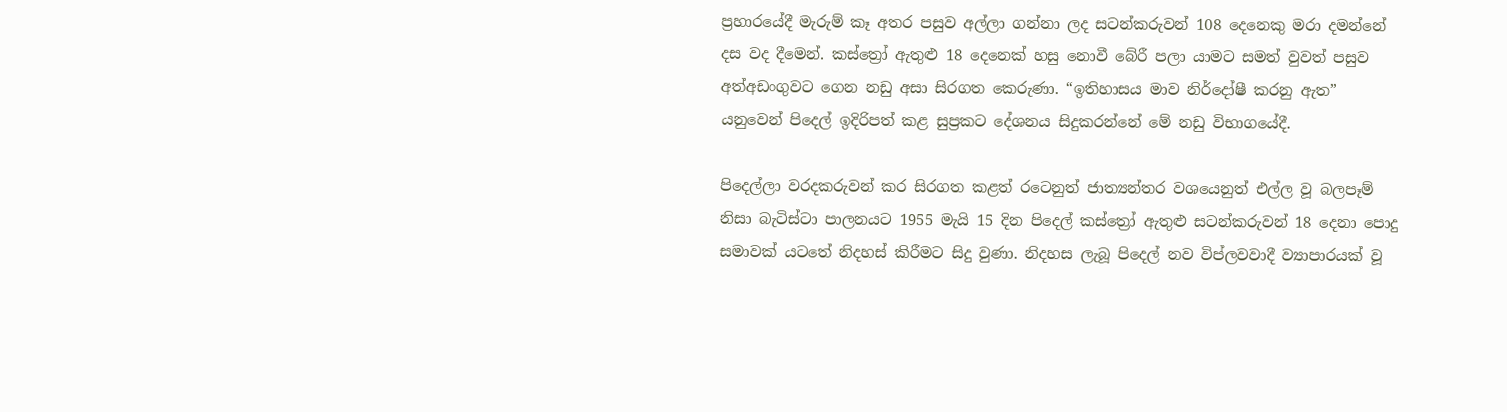ප්‍රහාරයේදී මැරුම් කෑ අතර පසුව අල්ලා ගන්නා ලද සටන්කරුවන් 108 දෙනෙකු මරා දමන්නේ දස වද දීමෙන්. කස්ත්‍රෝ ඇතුළු 18 දෙනෙක් හසු නොවී බේරී පලා යාමට සමත් වුවත් පසුව අත්අඩංගුවට ගෙන නඩු අසා සිරගත කෙරුණා. “ඉතිහාසය මාව නිර්දෝෂී කරනු ඇත” යනුවෙන් පිදෙල් ඉදිරිපත් කළ සුප්‍රකට දේශනය සිදුකරන්නේ මේ නඩු විභාගයේදී.

පිදෙල්ලා වරදකරුවන් කර සිරගත කළත් රටෙනුත් ජාත්‍යන්තර වශයෙනුත් එල්ල වූ බලපෑම් නිසා බැටිස්ටා පාලනයට 1955 මැයි 15 දින පිදෙල් කස්ත්‍රෝ ඇතුළු සටන්කරුවන් 18 දෙනා පොදු සමාවක් යටතේ නිදහස් කිරීමට සිදු වුණා. නිදහස ලැබූ පිදෙල් නව විප්ලවවාදී ව්‍යාපාරයක් වූ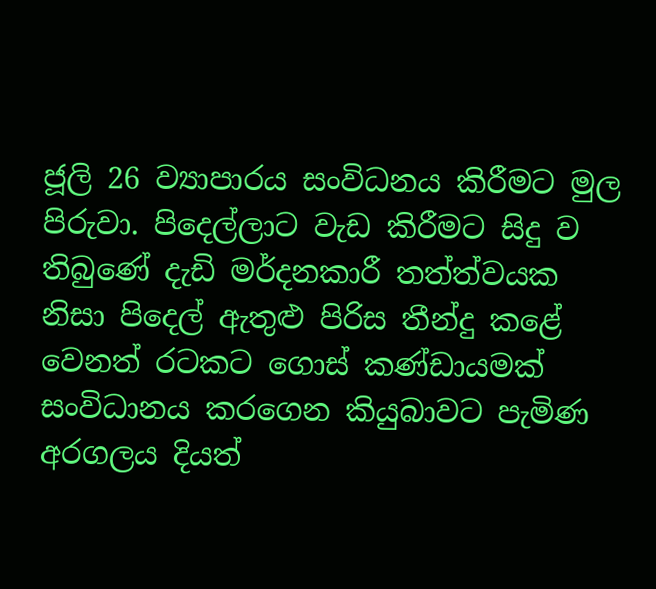ජූලි 26 ව්‍යාපාරය සංවිධනය කිරීමට මුල පිරුවා. පිදෙල්ලාට වැඩ කිරීමට සිදු ව තිබුණේ දැඩි මර්දනකාරී තත්ත්වයක නිසා පිදෙල් ඇතුළු පිරිස තීන්දු කළේ වෙනත් රටකට ගොස් කණ්ඩායමක් සංවිධානය කරගෙන කියුබා‌වට පැමිණ අරගලය දියත්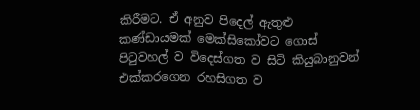කිරීමට. ඒ අනුව පිදෙල් ඇතුළු කණ්ඩායමක් මෙක්සිකෝවට ගොස් පිටුවහල් ව විදෙස්ගත ව සිටි කියුබානුවන් එක්කරගෙන රහසිගත ව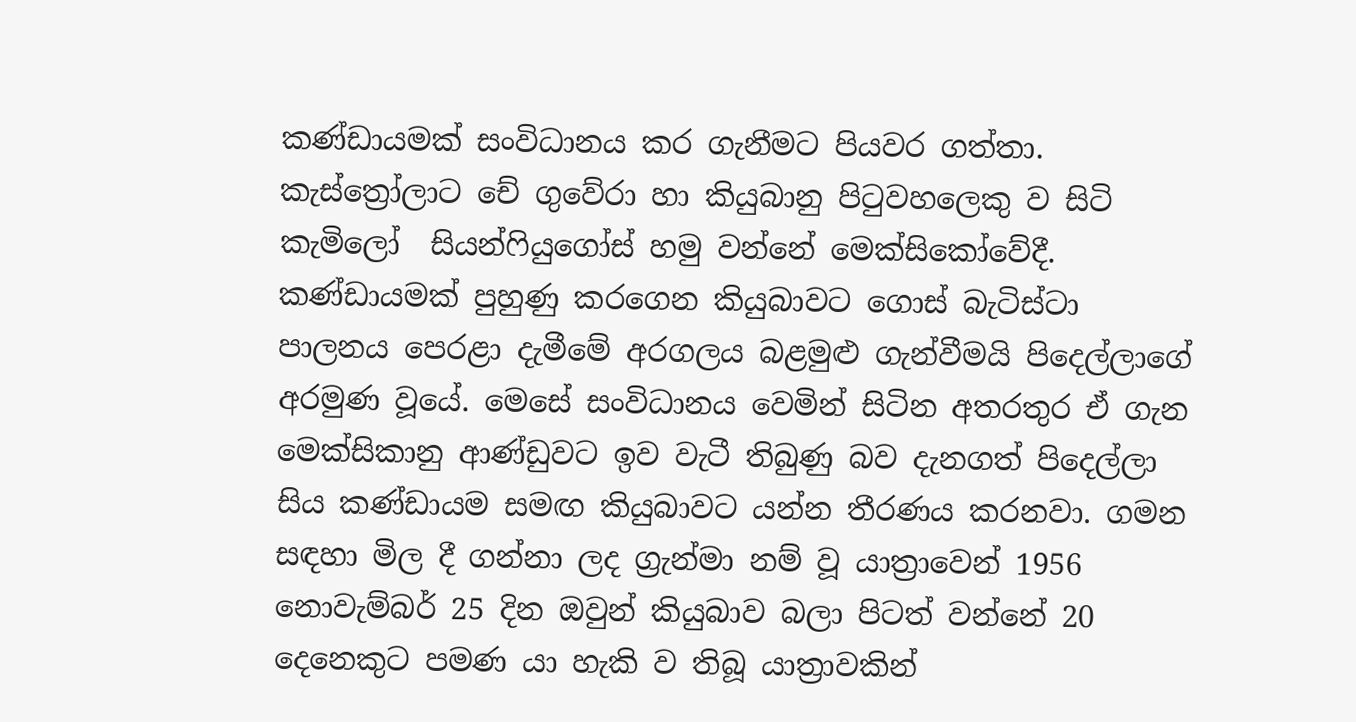කණ්ඩායමක් සංවිධානය කර ගැනීමට පියවර ගත්තා. කැස්ත්‍රෝලාට චේ ගුවේරා හා කියුබානු පිටුවහලෙකු ව සිටි කැමිලෝ  සියන්ෆියුගෝස් හමු වන්නේ මෙක්සිකෝවේදී. කණ්ඩායමක් පුහුණු කරගෙන කියුබාවට ගොස් බැටිස්ටා පාලනය පෙරළා දැමීමේ අරගලය බළමුළු ගැන්වීමයි පිදෙල්ලාගේ අරමුණ වූයේ. මෙසේ සංවිධානය වෙමින් සිටින අතරතුර ඒ ගැන මෙක්සිකානු ආණ්ඩුවට ඉව වැටී තිබුණු බව දැනගත් පිදෙල්ලා සිය කණ්ඩායම සමඟ කියුබාවට යන්න තීරණය කරනවා. ගමන සඳහා මිල දී ගන්නා ලද ග්‍රැන්මා නම් වූ යාත්‍රාවෙන් 1956 නොවැම්බර් 25 දින ඔවුන් කියුබාව බලා පිටත් වන්නේ 20 දෙනෙකුට පමණ යා හැකි ව තිබූ යාත්‍රාවකින්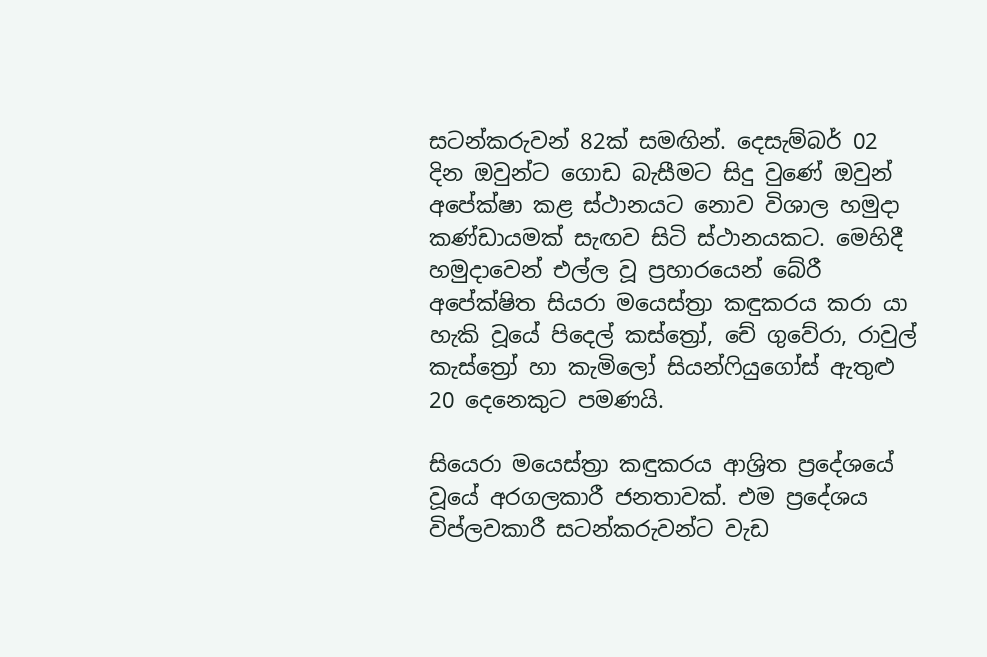සටන්කරුවන් 82ක් සමඟින්. දෙසැම්බර් 02 දින ඔවුන්ට ගොඩ බැසීමට සිදු වුණේ ඔවුන් අපේක්ෂා කළ ස්ථානයට නොව විශාල හමුදා කණ්ඩායමක් සැඟව සිටි ස්ථානයකට. මෙහිදී හමුදාවෙන් එල්ල වූ ප්‍රහාරයෙන් බේරී අපේක්ෂිත සියරා මයෙස්ත්‍රා කඳුකරය කරා යා හැකි වූයේ පිදෙල් කස්ත්‍රෝ, චේ ගුවේරා, රාවුල් කැස්ත්‍රෝ හා කැමිලෝ සියන්ෆියුගෝස් ඇතුළු 20 දෙනෙකුට පමණයි.

සියෙරා මයෙස්ත්‍රා කඳුකරය ආශ්‍රිත ප්‍රදේශයේ වූයේ අරගලකාරී ජනතාවක්. එම ප්‍රදේශය විප්ලවකාරී සටන්කරුවන්ට වැඩ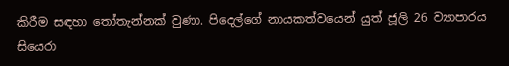කිරීම සඳහා තෝතැන්නක් වුණා. පිදෙල්ගේ නායකත්වයෙන් යුත් ජූලි 26 ව්‍යාපාරය සියෙරා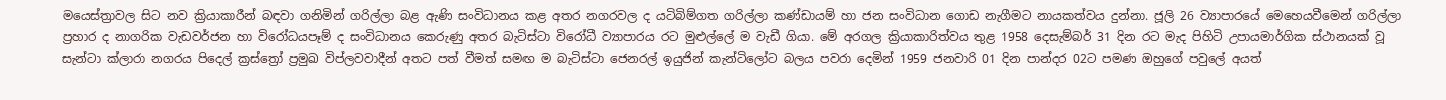මයෙස්ත්‍රාවල සිට නව ක්‍රියාකාරීන් බඳවා ගනිමින් ගරිල්ලා බළ ඇණි සංවිධානය කළ අතර නගරවල ද යටිබිම්ගත ගරිල්ලා කණ්ඩායම් හා ජන සංවිධාන ගොඩ නැගීමට නායකත්වය දුන්නා. ජූලි 26 ව්‍යාපාරයේ මෙහෙයවීමෙන් ගරිල්ලා ප්‍රහාර ද නාගරික වැඩවර්ජන හා විරෝධයපෑම් ද සංවිධානය කෙරුණු අතර බැටිස්ටා විරෝධී ව්‍යාපාරය රට මුළුල්ලේ ම වැඩී ගියා. මේ අරගල ක්‍රියාකාරිත්වය තුළ 1958 දෙසැම්බර් 31 දින රට මැද පිහිටි උපායමාර්ගික ස්ථානයක් වූ සැන්ටා ක්ලාරා නගරය පිදෙල් ක්‍රස්ත්‍රෝ ප්‍රමුඛ විප්ලවවාදීන් අතට පත් වීමත් සමඟ ම බැටිස්ටා ජෙනරල් ඉයුජින් කැන්ටිලෝට බලය පවරා දෙමින් 1959 ජනවාරි 01 දින පාන්දර 02ට පමණ ඔහුගේ පවුලේ අයත්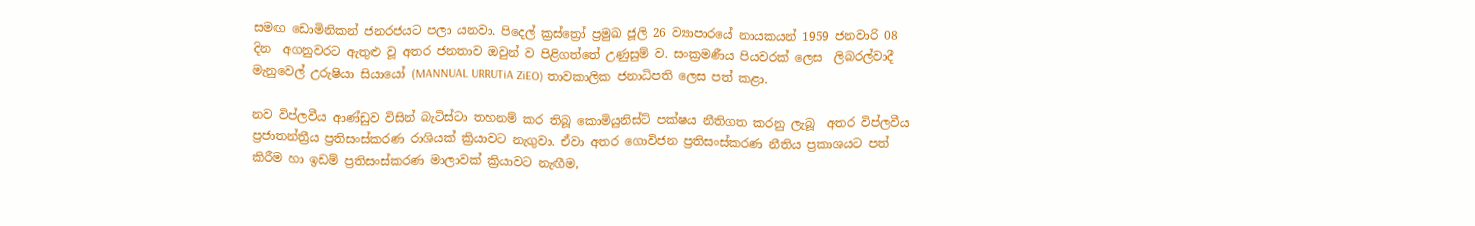සමඟ ඩොමිනිකන් ජනරජයට පලා යනවා. පිදෙල් ක්‍රස්ත්‍රෝ ප්‍රමුඛ ජූලි 26 ව්‍යාපාරයේ නායකයන් 1959 ජනවාරි 08 දින  අගනුවරට ඇතුළු වූ අතර ජනතාව ඔවුන් ව පිළිගත්තේ උණුසුම් ව. සංක්‍රමණීය පියවරක් ලෙස  ලිබරල්වාදී  මැනුවෙල් උරුෂියා සියායෝ (MANNUAL URRUTiA ZiEO) තාවකාලික ජනාධිපති ලෙස පත් කළා.

නව විප්ලවීය ආණ්ඩුව විසින් බැටිස්ටා තහනම් කර තිබූ කොමියුනිස්ට් පක්ෂය නීතිගත කරනු ලැබූ  අතර විප්ලවීය ප්‍රජාතන්ත්‍රීය ප්‍රතිසංස්කරණ රාශියක් ක්‍රියාවට නැගුවා. ඒවා අතර ගොවිජන ප්‍රතිසංස්කරණ නීතිය ප්‍රකාශයට පත් කිරීම හා ඉඩම් ප්‍රතිසංස්කරණ මාලාවක් ක්‍රියාවට නැඟීම,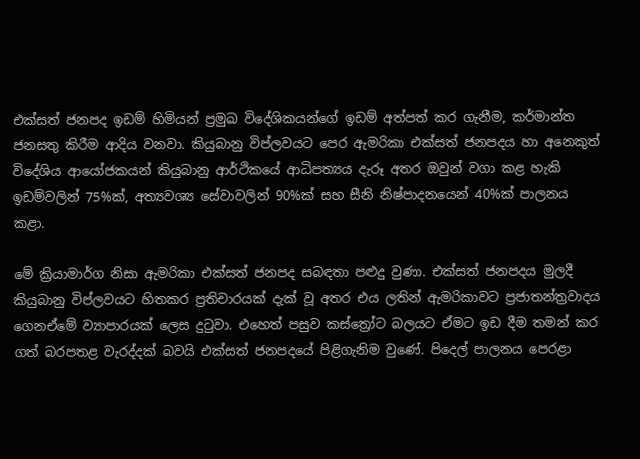එක්සත් ජනපද ඉඩම් හිමියන් ප්‍රමුඛ විදේශිකයන්ගේ ඉඩම් අත්පත් කර ගැනීම, කර්මාන්ත ජනසතු කිරීම ආදිය වනවා. කියුබානු විප්ලවයට පෙර ඇමරිකා එක්සත් ජනපදය හා අනෙකුත් විදේශිය ආයෝජකයන් කියුබානු ආර්ථිකයේ ආධිපත්‍යය දැරූ අතර ඔවුන් වගා කළ හැකි ඉඩම්වලින් 75%ක්, අත්‍යවශ්‍ය සේවාවලින් 90%ක් සහ සීනි නිෂ්පාදනයෙන් 40%ක් පාලනය කළා.

මේ ක්‍රියාමාර්ග නිසා ඇමරිකා එක්සත් ජනපද සබඳතා පළුදු වුණා. එක්සත් ජනපදය මුලදී කියුබානු විප්ලවයට හිතකර ප්‍රතිචාරයක් දැක් වූ අතර එය ලතින් ඇමරිකාවට ප්‍රජාතන්ත්‍රවාදය ගෙනඒමේ ව්‍යාපාරයක් ලෙස දුටුවා. එහෙත් පසුව කස්ත්‍රෝට බලයට ඒමට ඉඩ දීම තමන් කර ගත් බරපතළ වැරද්දක් බවයි එක්සත් ජනපදයේ පිළිගැනිම වුණේ. පිදෙල් පාලනය පෙරළා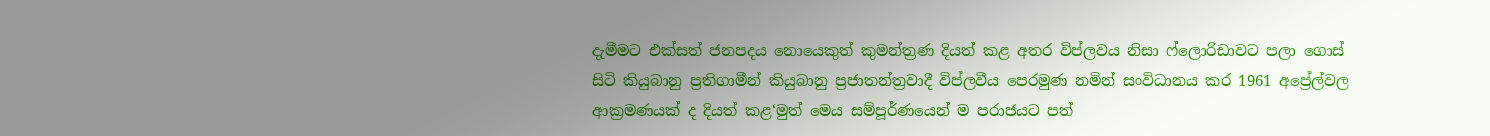දැමීමට එක්සත් ජනපදය නොයෙකුත් කුමන්ත්‍රණ දියත් කළ අතර විප්ලවය නිසා ෆ්ලොරිඩාවට පලා ගොස් සිටි කියුබානු ප්‍රතිගාමීන් කියුබානු ප්‍රජාතන්ත්‍රවාදී විප්ලවීය පෙරමුණ නමින් සංවිධානය කර 1961 අප්‍රේල්වල ආක්‍රමණයක් ද දියත් කළ‘මුත් මෙය සම්පූර්ණයෙන් ම පරාජයට පත්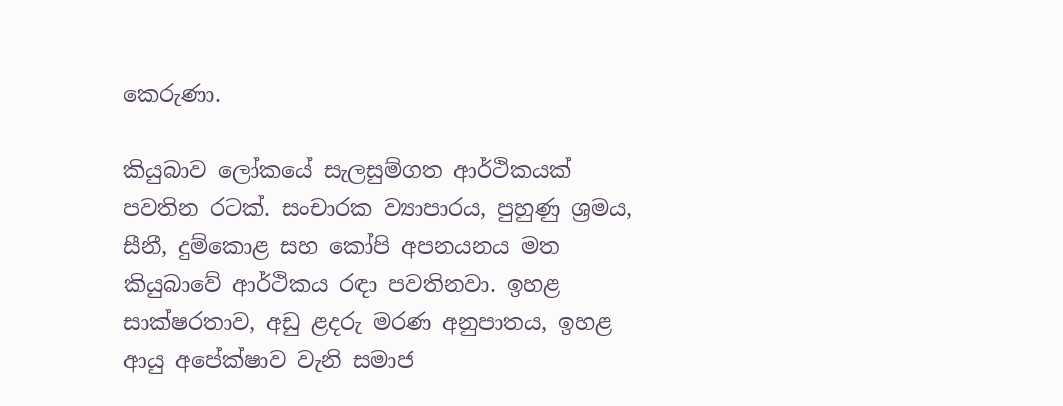කෙරුණා.

කියුබාව ලෝකයේ සැලසුම්ගත ආර්ථිකයක් පවතින රටක්. සංචාරක ව්‍යාපාරය, පුහුණු ශ්‍රමය, සීනී, දුම්කොළ සහ කෝපි අපනයනය මත කියුබාවේ ආර්ථිකය රඳා පවතිනවා. ඉහළ සාක්ෂරතාව, අඩු ළදරු මරණ අනුපාතය, ඉහළ ආයු අපේක්ෂාව වැනි සමාජ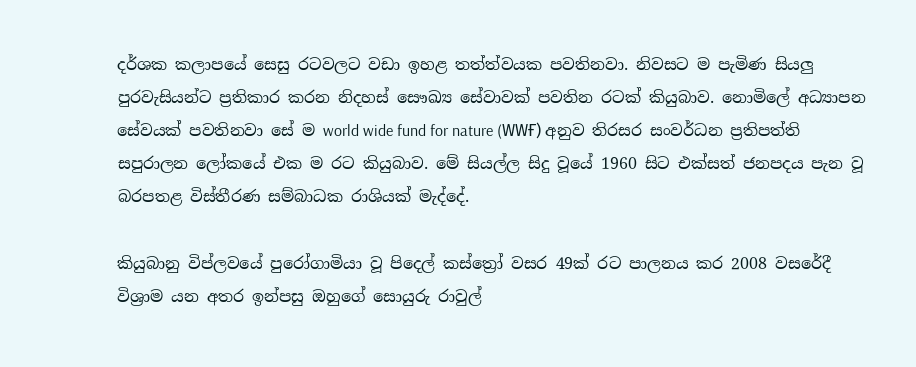දර්ශක කලාපයේ සෙසු රටවලට වඩා ඉහළ තත්ත්වයක පවතිනවා. නිවසට ම පැමිණ සියලු‍ පුරවැසියන්ට ප්‍රතිකාර කරන නිදහස් සෞඛ්‍ය සේවාවක් පවතින රටක් කියුබාව. නොමිලේ අධ්‍යාපන සේවයක් පවතිනවා සේ ම world wide fund for nature (WWҒ) අනුව තිරසර සංවර්ධන ප්‍රතිපත්ති සපුරාලන ලෝකයේ එක ම රට කියුබාව. මේ සියල්ල සිදු වූයේ 1960 සිට එක්සත් ජනපදය පැන වූ බරපතළ විස්තීරණ සම්බාධක රාශියක් මැද්දේ.

කියුබානු විප්ලවයේ පුරෝගාමියා වූ පිදෙල් කස්ත්‍රෝ වසර 49ක් රට පාලනය කර 2008 වසරේදී විශ්‍රාම යන අතර ඉන්පසු ඔහුගේ සොයුරු රාවුල්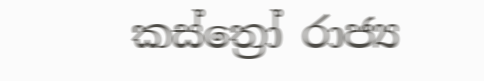කස්ත්‍රෝ රාජ්‍ය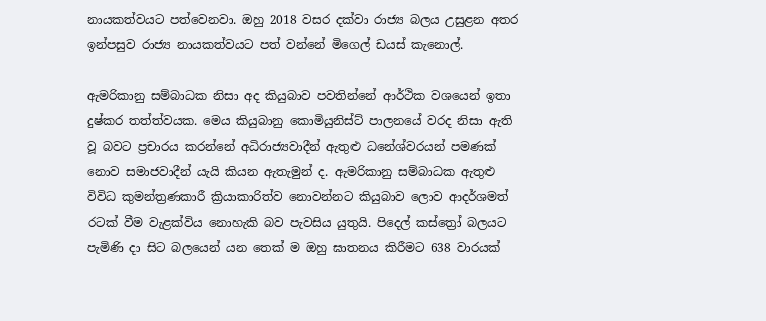නායකත්වයට පත්වෙනවා. ඔහු 2018 වසර දක්වා රාජ්‍ය බලය උසුළන අතර ඉන්පසුව රාජ්‍ය නායකත්වයට පත් වන්නේ මිගෙල් ඩයස් කැනොල්.

ඇමරිකානු සම්බාධක නිසා අද කියුබාව පවතින්නේ ආර්ථික වශයෙන් ඉතා දුෂ්කර තත්ත්වයක. මෙය කියුබානු කොමියුනිස්ට් පාලනයේ වරද නිසා ඇති වූ බවට ප්‍රචාරය කරන්නේ අධිරාජ්‍යවාදීන් ඇතුළු ධනේශ්වරයන් පමණක් නොව සමාජවාදීන් යැයි කියන ඇතැමුන් ද. ඇමරිකානු සම්බාධක ඇතුළු විවිධ කුමන්ත්‍රණකාරී ක්‍රියාකාරිත්ව නොවන්නට කියුබාව ලොව ආදර්ශමත් රටක් වීම වැළක්විය නොහැකි බව පැවසිය යුතුයි. පිදෙල් කස්ත්‍රෝ බලයට පැමිණි දා සිට බලයෙන් යන තෙක් ම ඔහු ඝාතනය කිරීමට 638 වාරයක්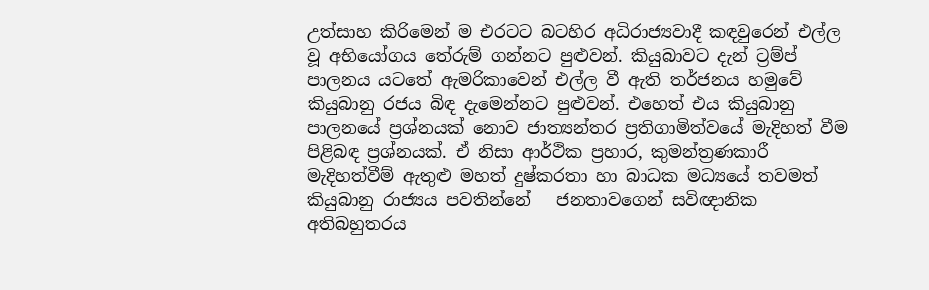උත්සාහ කිරිමෙන් ම එරටට බටහිර අධිරාජ්‍යවාදී කඳවුරෙන් එල්ල වූ අභියෝගය තේරුම් ගන්නට පුළුවන්. කියුබාවට දැන් ට්‍රම්ප් පාලනය යටතේ ඇමරිකාවෙන් එල්ල වී ඇති තර්ජනය හමුවේ කියුබානු රජය බිඳ දැමෙන්නට පුළුවන්. එහෙත් එය කියුබානු පාලනයේ ප්‍රශ්නයක් නොව ජාත්‍යන්තර ප්‍රතිගාමිත්වයේ මැදිහත් වීම පිළිබඳ ප්‍රශ්නයක්. ඒ නිසා ආර්ථික ප්‍රහාර, කුමන්ත්‍රණකාරී මැදිහත්වීම් ඇතුළු මහත් දුෂ්කරතා හා බාධක මධ්‍යයේ තවමත් කියුබානු රාජ්‍යය පවතින්නේ   ජනතාවගෙන් සවිඥානික අතිබහුතරය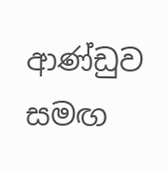ආණ්ඩුව සමඟ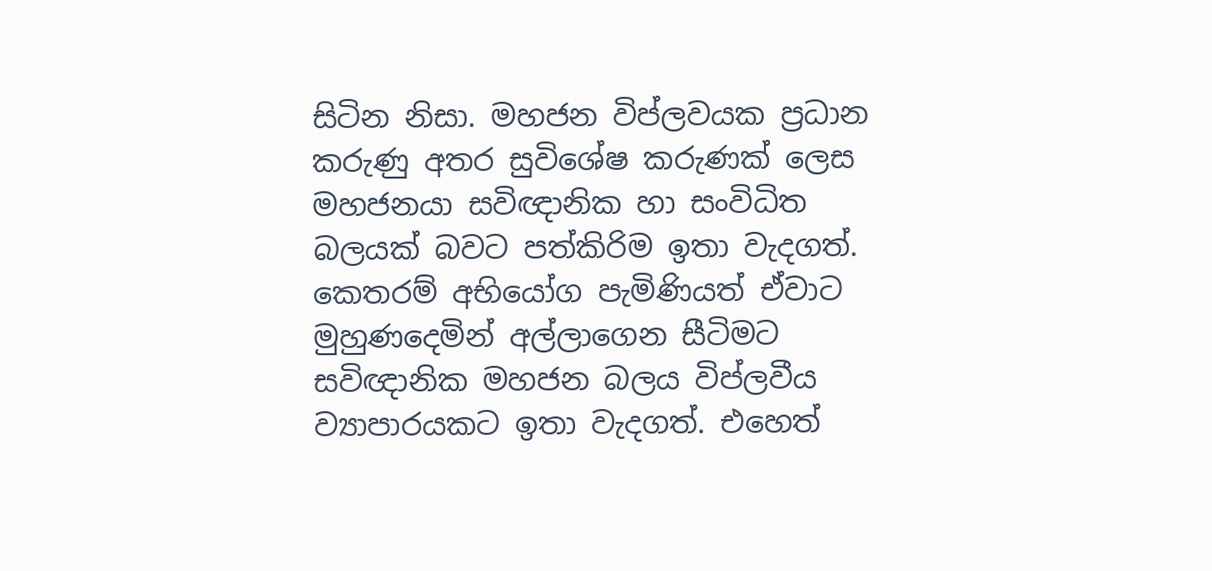සිටින නිසා. මහජන විප්ලවයක ප්‍රධාන කරුණු අතර සුවිශේෂ කරුණක් ලෙස මහජනයා සවිඥානික හා සංවිධිත බලයක් බවට පත්කිරිම ඉතා වැදගත්. කෙතරම් අභියෝග පැමිණියත් ඒවාට මුහුණදෙමින් අල්ලාගෙන සීටිමට සවිඥානික මහජන බලය විප්ලවීය ව්‍යාපාරයකට ඉතා වැදගත්. එහෙත්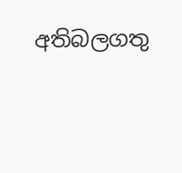අතිබලගතු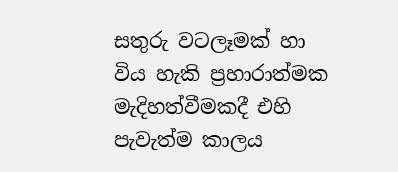සතුරු වටලෑමක් හා විය හැකි ප්‍රහාරාත්මක මැදිහත්වීමකදී එහි පැවැත්ම කාලය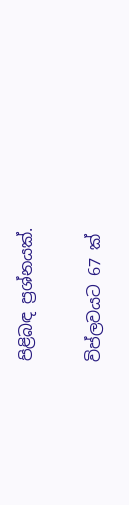පිළිබඳ ප්‍රශ්නයක්.

විප්ලවයට 67 ක්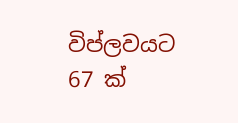විප්ලවයට 67 ක්